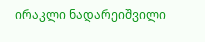ირაკლი ნადარეიშვილი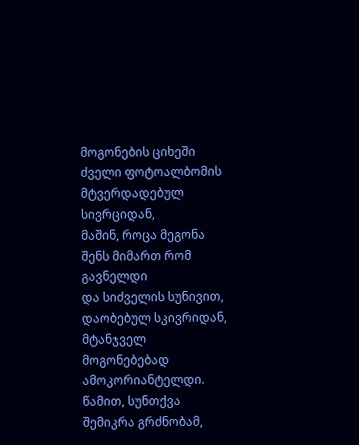მოგონების ციხეში
ძველი ფოტოალბომის მტვერდადებულ სივრციდან,
მაშინ, როცა მეგონა შენს მიმართ რომ გავნელდი
და სიძველის სუნივით, დაობებულ სკივრიდან,
მტანჯველ მოგონებებად ამოკორიანტელდი.
წამით, სუნთქვა შემიკრა გრძნობამ,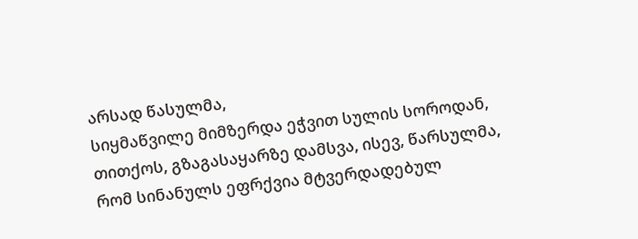არსად წასულმა,
სიყმაწვილე მიმზერდა ეჭვით სულის სოროდან,
თითქოს, გზაგასაყარზე დამსვა, ისევ, წარსულმა,
რომ სინანულს ეფრქვია მტვერდადებულ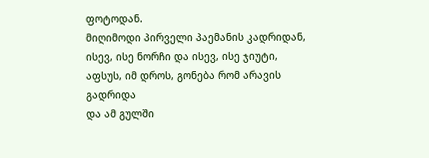ფოტოდან.
მიღიმოდი პირველი პაემანის კადრიდან,
ისევ, ისე ნორჩი და ისევ, ისე ჯიუტი,
აფსუს, იმ დროს, გონება რომ არავის გადრიდა
და ამ გულში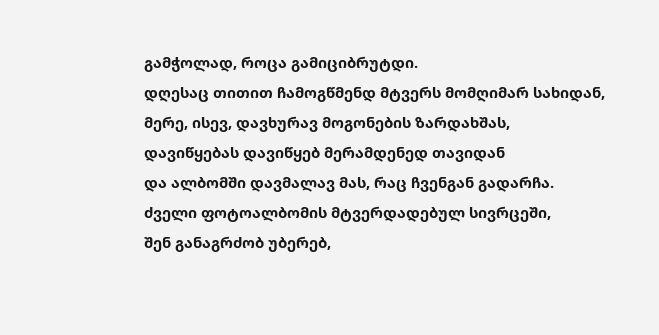გამჭოლად, როცა გამიციბრუტდი.
დღესაც თითით ჩამოგწმენდ მტვერს მომღიმარ სახიდან,
მერე, ისევ, დავხურავ მოგონების ზარდახშას,
დავიწყებას დავიწყებ მერამდენედ თავიდან
და ალბომში დავმალავ მას, რაც ჩვენგან გადარჩა.
ძველი ფოტოალბომის მტვერდადებულ სივრცეში,
შენ განაგრძობ უბერებ,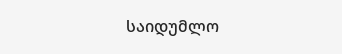საიდუმლო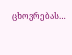ცხოვრებას…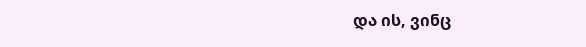და ის, ვინც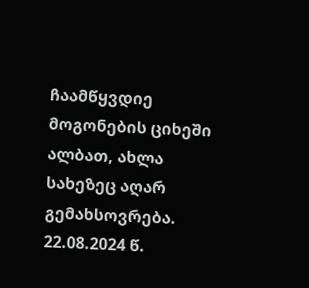ჩაამწყვდიე მოგონების ციხეში
ალბათ, ახლა სახეზეც აღარ გემახსოვრება.
22.08.2024 წ.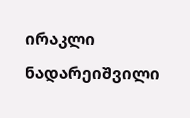ირაკლი ნადარეიშვილი